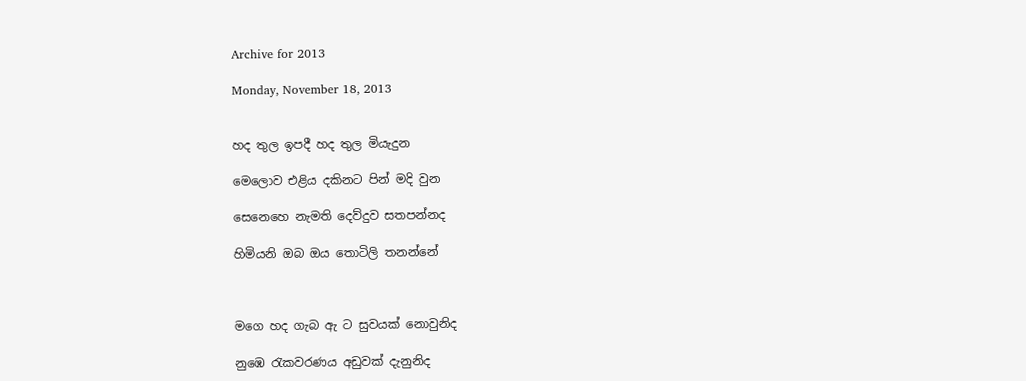Archive for 2013

Monday, November 18, 2013


හද තුල ඉපදී හද තුල මියැදුන

මෙලොව එළිය දකිනට පින් මදි වුන

සෙනෙහෙ නැමති දෙව්දුව සතපන්නද

හිමියනි ඔබ ඔය තොටිලි තනන්නේ



මගෙ හද ගැබ ඇ ට සුවයක් නොවුනිද

නුඹෙ රැකවරණය අඩුවක් දැනුනිද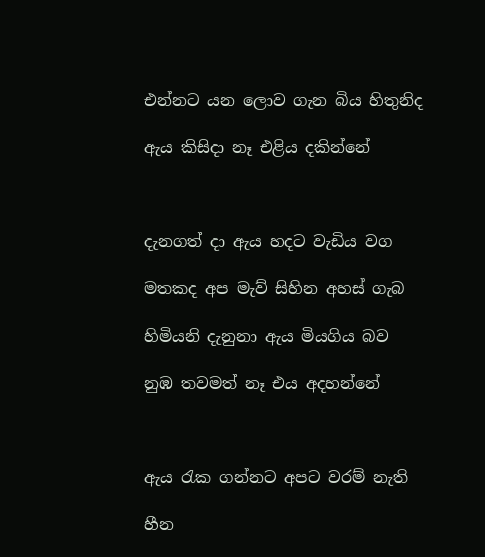එන්නට යන ලොව ගැන බිය හිතුනිද

ඇය කිසිදා නෑ එළිය දකින්නේ



දැනගත් දා ඇය හදට වැඩිය වග

මතකද අප මැව් සිහින අහස් ගැබ

හිමියනි දැනුනා ඇය මියගිය බව

නුඹ තවමත් නෑ එය අදහන්නේ



ඇය රැක ගන්නට අපට වරම් නැති

හීන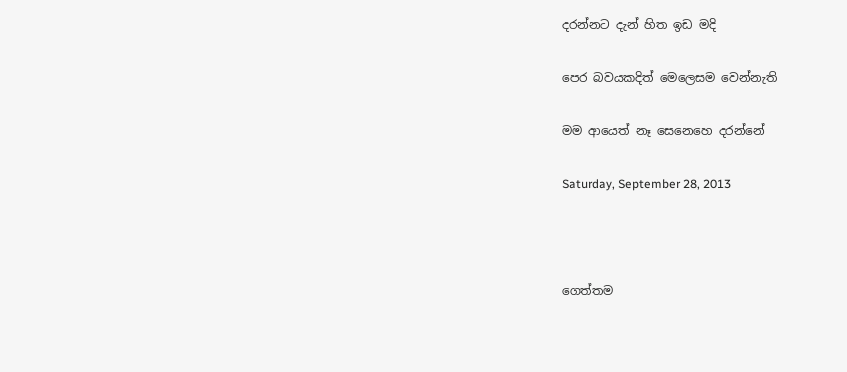දරන්නට දැන් හිත ඉඩ මදි

පෙර බවයකදිත් මෙලෙසම වෙන්නැති

මම ආයෙත් නෑ සෙනෙහෙ දරන්නේ

Saturday, September 28, 2013



ගෙත්තම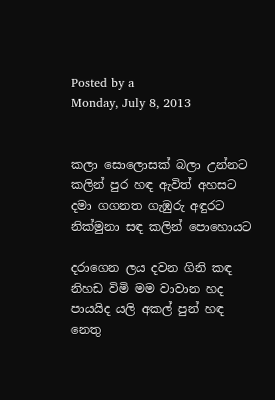Posted by a
Monday, July 8, 2013


කලා සොලොසක් බලා උන්නට
කලින් පුර හඳ ඇවිත් අහසට
දමා ගගනත ගැඹුරු අඳුරට
නික්මුනා සඳ කලින් පොහොයට

දරාගෙන ලය දවන ගිනි කඳ
නිහඩ විමි මම වාවාන හද
පායයිද යලි අකල් පුන් හඳ
නෙතු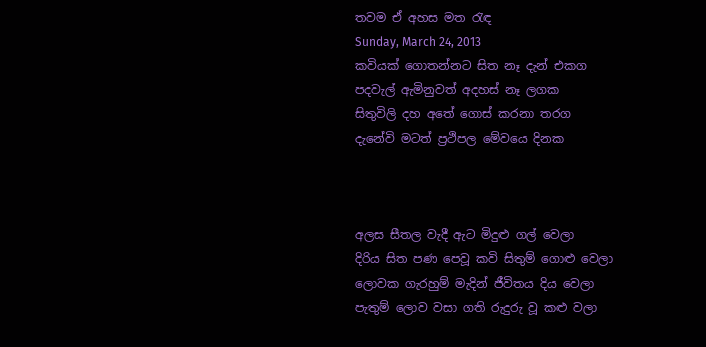තවම ඒ අහස මත රැඳ
Sunday, March 24, 2013
කවියක් ගොතන්නට සිත නෑ දැන් එකග
පදවැල් ඇමිනුවත් අදහස් නෑ ලගක
සිතුවිලි දහ අතේ ගොස් කරනා තරග
දැනේවි මටත් ප්‍රථිපල මේවයෙ දිනක



අලස සීතල වැදී ඇට මිදුළු ගල් වෙලා
දිරිය සිත පණ පෙවූ කවි සිතුම් ගොළු වෙලා
ලොවක ගැරහුම් මැදින් ජීවිතය දිය වෙලා
පැතුම් ලොව වසා ගති රුදුරු වූ කළු වලා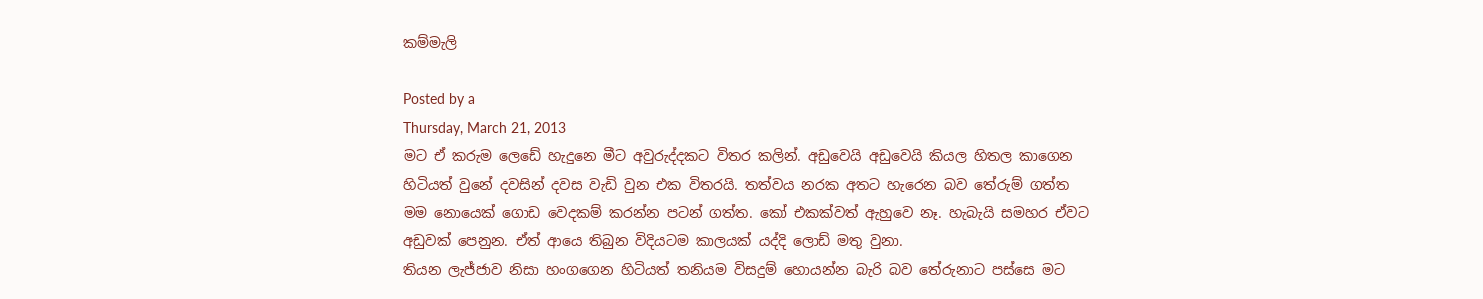කම්මැලි

Posted by a
Thursday, March 21, 2013
මට ඒ කරුම ලෙඩේ හැදුනෙ මීට අවුරුද්දකට විතර කලින්. අඩුවෙයි අඩුවෙයි කියල හිතල කාගෙන හිටියත් වුනේ දවසින් දවස වැඩි වුන එක විතරයි. තත්වය නරක අතට හැරෙන බව තේරුම් ගත්ත මම නොයෙක් ගොඩ වෙදකම් කරන්න පටන් ගත්ත. කෝ එකක්වත් ඇහුවෙ නෑ. හැබැයි සමහර ඒවට අඩුවක් පෙනුන. ඒත් ආයෙ තිබුන විදියටම කාලයක් යද්දි ලොඩ් මතු වුනා.
තියන ලැජ්ජාව නිසා හංගගෙන හිටියත් තනියම විසදුම් හොයන්න බැරි බව තේරුනාට පස්සෙ මට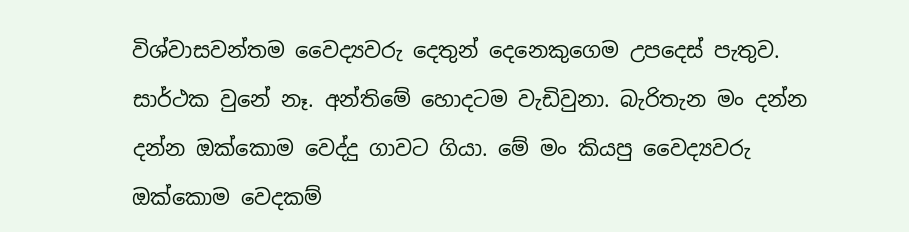විශ්වාසවන්තම වෛද්‍යවරු දෙතුන් දෙනෙකුගෙම උපදෙස් පැතුව. සාර්ථක වුනේ නෑ. අන්තිමේ හොදටම වැඩිවුනා. බැරිතැන මං දන්න දන්න ඔක්කොම වෙද්දු ගාවට ගියා. මේ මං කියපු වෛද්‍යවරු ඔක්කොම වෙදකම්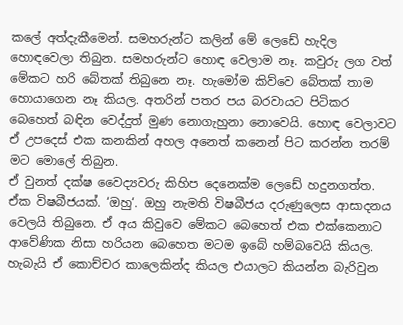කලේ අත්දැකීමෙන්. සමහරුන්ට කලින් මේ ලෙඩේ හැදිල හොඳවෙලා තිබුන. සමහරුන්ට හොඳ වෙලාම නෑ. කවුරු ලග වත් මේකට හරි බේතක් තිබුනෙ නෑ. හැමෝම කිව්වෙ බේතක් තාම හොයාගෙන නෑ කියල. අතරින් පතර පය බරවායට පිටිකර බෙහෙත් බඳින වෙද්දුත් මුණ නොගැහුනා නොවෙයි. හොඳ වෙලාවට ඒ උපදෙස් එක කනකින් අහල අනෙත් කනෙන් පිට කරන්න තරම් මට මොලේ තිබුන.
ඒ වුනත් දක්ෂ වෛද්‍යවරු කිහිප දෙනෙක්ම ලෙඩේ හදුනගත්ත. ඒක විෂබීජයක්. ‘ඔහු‘. ඔහු නැමති විෂබීජය දරුණුලෙස ආසාදනය වෙලයි තිබුනෙ. ඒ අය කිවුවෙ මේකට බෙහෙත් එක එක්කෙනාට ආවේණික නිසා හරියන බෙහෙත මටම ඉබේ හම්බවෙයි කියල. හැබැයි ඒ කොච්චර කාලෙකින්ද කියල එයාලට කියන්න බැරිවුන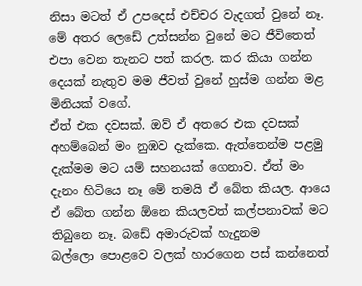නිසා මටත් ඒ උපදෙස් එච්චර වැදගත් වුනේ නෑ.
මේ අතර ලෙඩේ උත්සන්න වුනේ මට ජීවිතෙත් එපා වෙන තැනට පත් කරල. කර කියා ගන්න දෙයක් නැතුව මම ජීවත් වුනේ හුස්ම ගන්න මළ මිනියක් වගේ.
ඒත් එක දවසක්. ඔව් ඒ අතරෙ එක දවසක් අහම්බෙන් මං නුඹව දැක්කෙ. ඇත්තෙන්ම පළමු දැක්මම මට යම් සහනයක් ගෙනාව. ඒත් මං දැනං හිටියෙ නෑ මේ තමයි ඒ බේත කියල. ආයෙ ඒ බේත ගන්න ඕනෙ කියලවත් කල්පනාවක් මට තිබුනෙ නෑ. බඩේ අමාරුවක් හැදුනම බල්ලො ‍පොළවෙ වලක් හාරගෙන පස් කන්නෙත්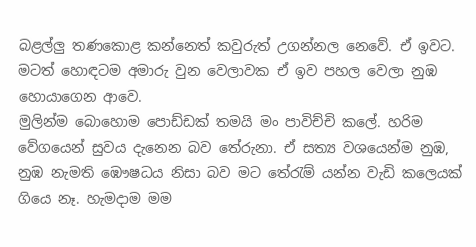බළල්ලු තණකොළ කන්නෙත් කවුරුත් උගන්නල නෙවේ. ඒ ඉවට. මටත් හොඳටම අමාරු වුන වෙලාවක ඒ ඉව පහල වෙලා නුඹ හොයාගෙන ආවෙ.
මුලින්ම බොහොම පොඩ්ඩක් තමයි මං පාවිච්චි කලේ. හරිම වේගයෙන් සුවය දැනෙන බව තේරුනා. ඒ සත්‍ය වශයෙන්ම නුඹ, නුඹ නැමති ඹෞෂධය නිසා බව මට තේරැම් යන්න වැඩි කලෙයක් ගියෙ නෑ. හැමදාම මම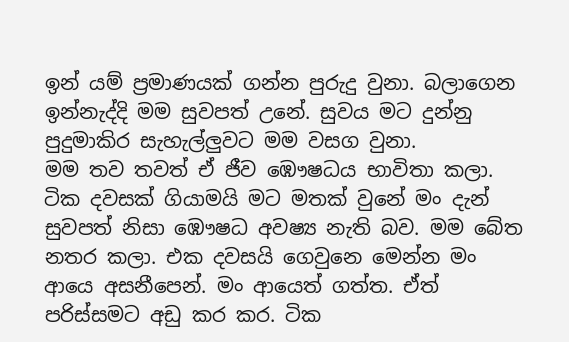ඉන් යම් ප්‍රමාණයක් ගන්න පුරුදු වුනා. බලාගෙන ඉන්නැද්දි මම සුවපත් උනේ. සුවය මට දුන්නු පුදුමාකිර සැහැල්ලුවට මම වසග වු‍නා.
මම තව තවත් ඒ ජීව ඹෞෂධය භාවිතා කලා. ටික දවසක් ගියාමයි මට මතක් වුනේ මං දැන් සුවපත් නිසා ඹෞෂධ අවෂ්‍ය නැති බව. මම බේත නතර කලා. එක දවසයි ගෙවුනෙ මෙන්න මං ආයෙ අසනීපෙන්. මං ආයෙත් ගත්ත. ඒත් පරිස්සමට අඩු කර කර. ටික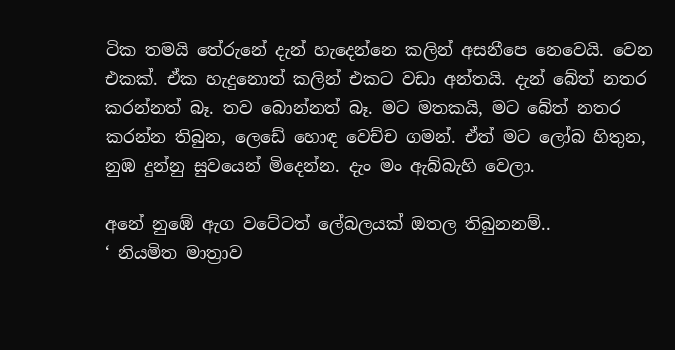ටික තමයි තේරුනේ දැන් හැදෙන්නෙ කලින් අසනීපෙ නෙවෙයි. වෙන එකක්. ඒක හැදුනොත් කලින් එකට වඩා අන්තයි. දැන් බේත් නතර කරන්නත් බෑ. තව බොන්නත් බෑ. මට මතකයි, මට බේත් නතර කරන්න තිබුන, ලෙඩේ හොඳ වෙච්ච ගමන්. ඒත් මට ලෝබ හිතුන, නුඹ දුන්නු සුවයෙන් මිදෙන්න. දැං මං ඇබ්බැහි වෙලා.

අනේ නුඹේ ඇග වටේටත් ලේබලයක් ඔතල තිබුනනම්..
‘ නියමිත මාත්‍රාව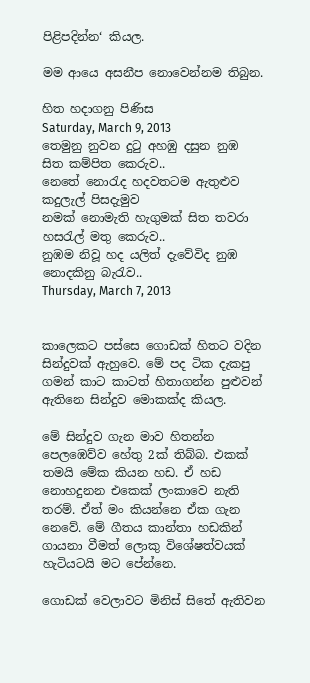පිළිපදින්න‘ කියල.

මම ආයෙ අසනීප නොවෙන්නම තිබුන.

හිත හදාගනු පිණිස
Saturday, March 9, 2013
තෙමුනු නුවන දුටු අහඹු දසුන නුඹ
සිත කම්පිත කෙරුව..
නෙතේ නොරැද හදවතටම ඇතුළුව කදුලැල් පිසදැමුව
නමක් නොමැති හැගුමක් සිත තවරා
හසරැල් මතු කෙරුව..
නුඹම නිවූ හද යලිත් දැවේවිද නුඹ නොදකිනු බැරැව..
Thursday, March 7, 2013


කාලෙකට පස්සෙ ගොඩක් හිතට වදින සින්දුවක් ඇහුවෙ. මේ පද ටික දැකපු ගමන් කාට කාටත් හිතාගන්න පුළුවන් ඇතිනෙ සින්දුව මොකක්ද කියල.

මේ සින්දුව ගැන මාව හිතන්න පෙලඹෙව්ව හේතු 2ක් තිබ්බ. එකක් තමයි මේක කියන හඩ. ඒ හඩ නොහදුනන එකෙක් ලංකාවෙ නැති තරම්. ඒත් මං කියන්නෙ ඒක ගැන නෙවේ. මේ ගීතය කාන්තා හඩකින් ගායනා වීමත් ලොකු විශේෂත්වයක් හැටියටයි මට පේන්නෙ.

ගොඩක් වෙලාවට මිනිස් සිතේ ඇතිවන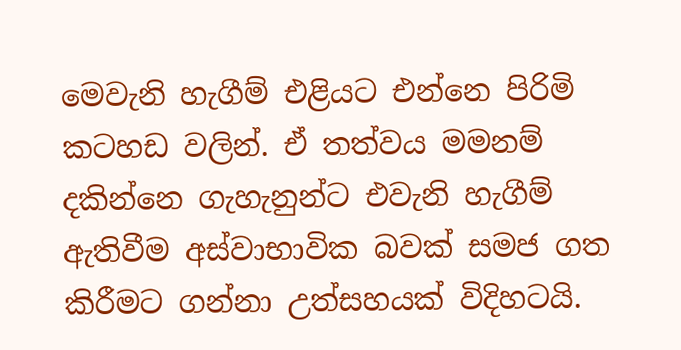මෙවැනි හැගීම් එළියට එන්නෙ පිරිමි කටහඩ වලින්. ඒ තත්වය මමනම් දකින්නෙ ගැහැනුන්ට එවැනි හැගීම් ඇතිවීම අස්වාභාවික බවක් සමජ ගත කිරීමට ගන්නා උත්සහයක් විදිහටයි.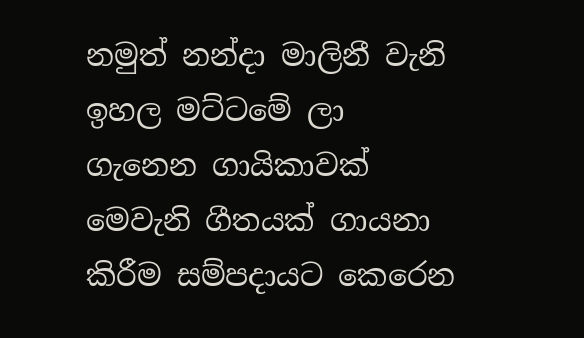නමුත් නන්දා මාලිනී වැනි ඉහල මට්ටමේ ලා ගැනෙන ගායිකාවක් මෙවැනි ගීතයක් ගායනා කිරීම සම්පදායට කෙරෙන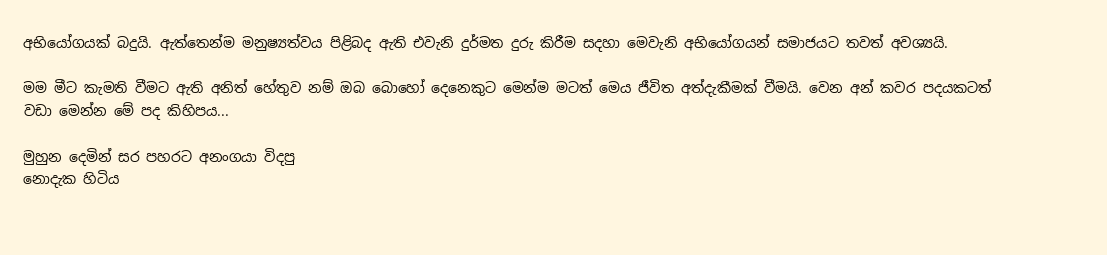අභියෝගයක් බදුයි. ඇත්තෙන්ම මනුෂ්‍යත්වය පිළිබද ඇති එවැනි දුර්මත දුරු කිරීම සදහා මෙවැනි අභියෝගයන් සමාජයට තවත් අවශ්‍යයි.

මම මීට කැමති වීමට ඇති අනිත් හේතුව නම් ඔබ බොහෝ දෙනෙකුට මෙන්ම මටත් මෙය ජීවිත අත්දැකීමක් වීමයි. වෙන අන් කවර පදයකටත් වඩා මෙන්න මේ පද කිහිපය...

මුහුන දෙමින් සර පහරට අනංගයා විදපු
නොදැක හිටිය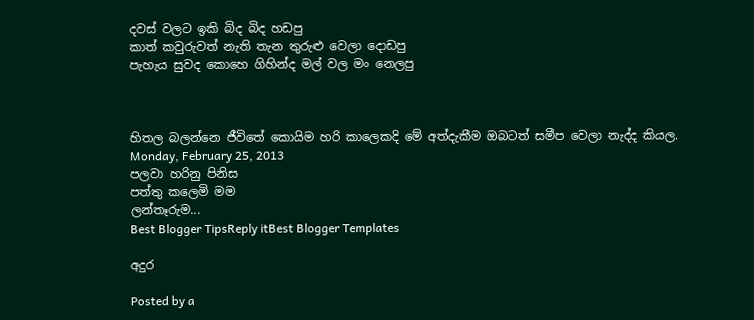දවස් වලට ඉකි බිද බිද හඩපු
කාත් කවුරුවත් නැති තැන තුරුළු වෙලා දොඩපු
පැහැය සුවද කොහෙ ගිහින්ද මල් වල මං නෙලපු



හිතල බලන්නෙ ජීවිතේ කොයිම හරි කාලෙකදි මේ අත්දැකීම ඔබටත් සමීප වෙලා නැද්ද කියල.
Monday, February 25, 2013
පලවා හරිනු පිනිස
පත්තු කලෙමි මම
ලන්තෑරුම...
Best Blogger TipsReply itBest Blogger Templates

අදුර

Posted by a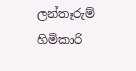ලන්තෑරුම් හිමිකාරි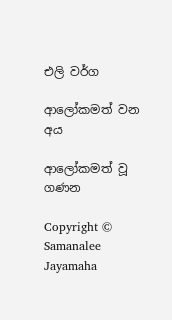එලි වර්ග

ආලෝකමත් වන අය

ආලෝකමත් වූ ගණන

Copyright © Samanalee Jayamaha